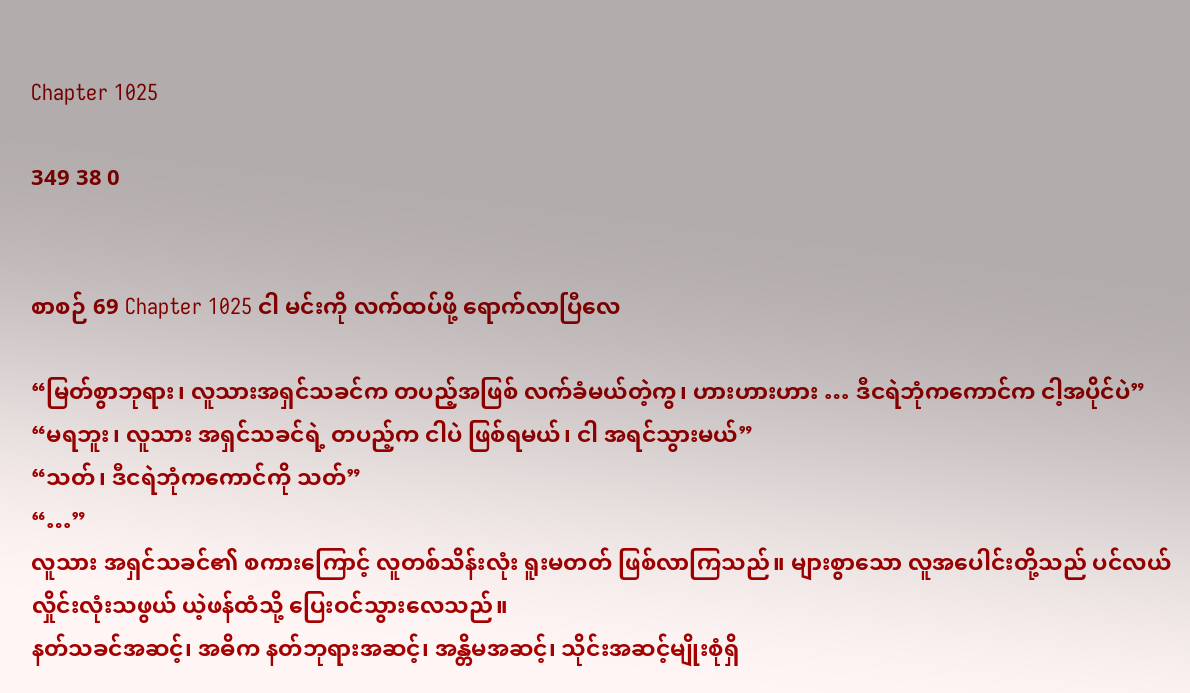Chapter 1025

349 38 0


စာစဉ် 69 Chapter 1025 ငါ မင်းကို လက်ထပ်ဖို့ ရောက်လာပြီလေ

“မြတ်စွာဘုရား၊ လူသားအရှင်သခင်က တပည့်အဖြစ် လက်ခံမယ်တဲ့ကွ၊ ဟားဟားဟား … ဒီငရဲဘုံကကောင်က ငါ့အပိုင်ပဲ”
“မရဘူး၊ လူသား အရှင်သခင်ရဲ့ တပည့်က ငါပဲ ဖြစ်ရမယ်၊ ငါ အရင်သွားမယ်”
“သတ်၊ ဒီငရဲဘုံကကောင်ကို သတ်”
“…”
လူသား အရှင်သခင်၏ စကားကြောင့် လူတစ်သိန်းလုံး ရူးမတတ် ဖြစ်လာကြသည်။ များစွာသော လူအပေါင်းတို့သည် ပင်လယ်လှိုင်းလုံးသဖွယ် ယဲ့ဖန်ထံသို့ ပြေးဝင်သွားလေသည်။
နတ်သခင်အဆင့်၊ အဓိက နတ်ဘုရားအဆင့်၊ အန္တိမအဆင့်၊ သိုင်းအဆင့်မျိုးစုံရှိ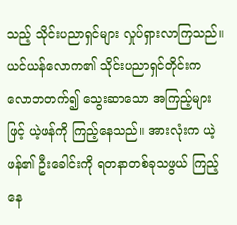သည့် သိုင်းပညာရှင်များ လှုပ်ရှားလာကြသည်။ ယင်ယန်လောက၏ သိုင်းပညာရှင်တိုင်းက လောဘတက်၍ သွေးဆာသော အကြည့်များဖြင့် ယဲ့ဖန်ကို ကြည့်နေသည်။ အားလုံးက ယဲ့ဖန်၏ ဦးခေါင်းကို ရတနာတစ်ခုသဖွယ် ကြည့်နေ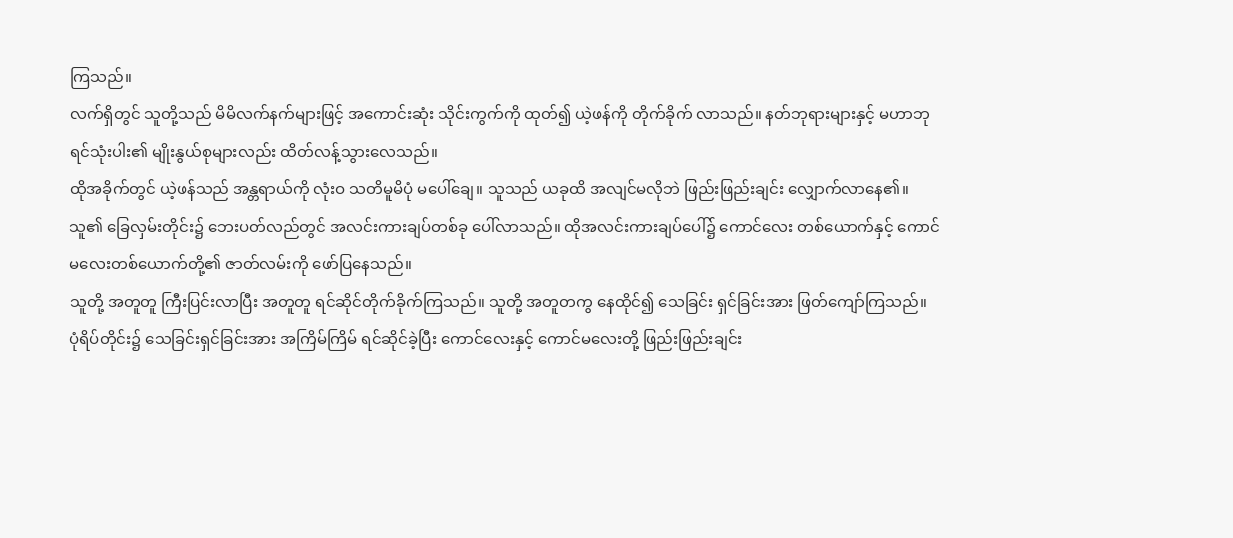ကြသည်။
လက်ရှိတွင် သူတို့သည် မိမိလက်နက်များဖြင့် အကောင်းဆုံး သိုင်းကွက်ကို ထုတ်၍ ယဲ့ဖန်ကို တိုက်ခိုက် လာသည်။ နတ်ဘုရားများနှင့် မဟာဘုရင်သုံးပါး၏ မျိုးနွယ်စုများလည်း ထိတ်လန့်သွားလေသည်။
ထိုအခိုက်တွင် ယဲ့ဖန်သည် အန္တရာယ်ကို လုံးဝ သတိမူမိပုံ မပေါ်ချေ။ သူသည် ယခုထိ အလျင်မလိုဘဲ ဖြည်းဖြည်းချင်း လျှောက်လာနေ၏။
သူ၏ ခြေလှမ်းတိုင်း၌ ဘေးပတ်လည်တွင် အလင်းကားချပ်တစ်ခု ပေါ်လာသည်။ ထိုအလင်းကားချပ်ပေါ်၌ ကောင်လေး တစ်ယောက်နှင့် ကောင်မလေးတစ်ယောက်တို့၏ ဇာတ်လမ်းကို ဖော်ပြနေသည်။
သူတို့ အတူတူ ကြီးပြင်းလာပြီး အတူတူ ရင်ဆိုင်တိုက်ခိုက်ကြသည်။ သူတို့ အတူတကွ နေထိုင်၍ သေခြင်း ရှင်ခြင်းအား ဖြတ်ကျော်ကြသည်။
ပုံရိပ်တိုင်း၌ သေခြင်းရှင်ခြင်းအား အကြိမ်ကြိမ် ရင်ဆိုင်ခဲ့ပြီး ကောင်လေးနှင့် ကောင်မလေးတို့ ဖြည်းဖြည်းချင်း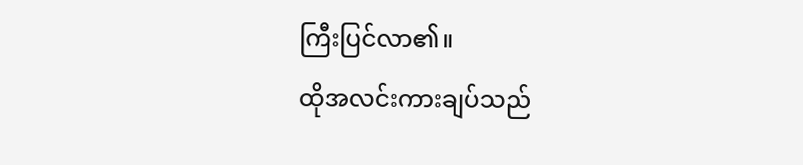ကြီးပြင်လာ၏။
ထိုအလင်းကားချပ်သည်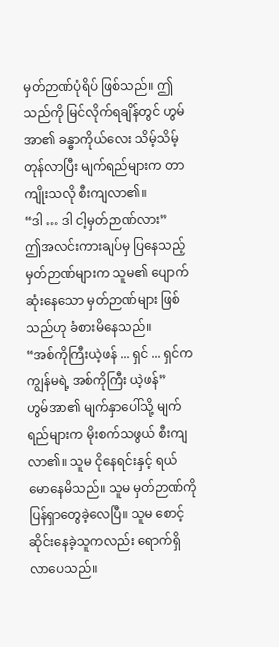မှတ်ဉာဏ်ပုံရိပ် ဖြစ်သည်။ ဤသည်ကို မြင်လိုက်ရချိန်တွင် ဟွမ်အာ၏ ခန္ဓာကိုယ်လေး သိမ့်သိမ့်တုန်လာပြီး မျက်ရည်များက တာကျိုးသလို စီးကျလာ၏။
“ဒါ … ဒါ ငါ့မှတ်ဉာဏ်လား”
ဤအလင်းကားချပ်မှ ပြနေသည့် မှတ်ဉာဏ်များက သူမ၏ ပျောက်ဆုံးနေသော မှတ်ဉာဏ်များ ဖြစ်သည်ဟု ခံစားမိနေသည်။
“အစ်ကိုကြီးယဲ့ဖန် ... ရှင် ... ရှင်က ကျွန်မရဲ့ အစ်ကိုကြီး ယဲ့ဖန်”
ဟွမ်အာ၏ မျက်နှာပေါ်သို့ မျက်ရည်များက မိုးစက်သဖွယ် စီးကျလာ၏။ သူမ ငိုနေရင်းနှင့် ရယ်မောနေမိသည်။ သူမ မှတ်ဉာဏ်ကို ပြန်ရှာတွေခဲ့လေပြီ။ သူမ စောင့်ဆိုင်းနေခဲ့သူကလည်း ရောက်ရှိလာပေသည်။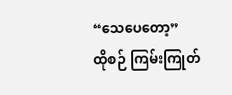“သေပေတော့”
ထိုစဉ် ကြမ်းကြုတ်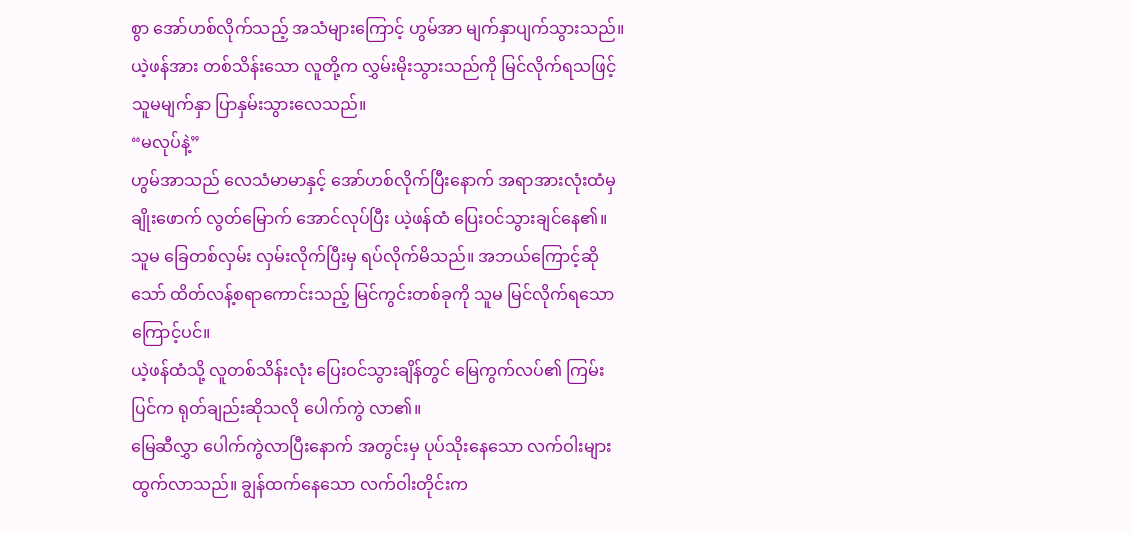စွာ အော်ဟစ်လိုက်သည့် အသံများကြောင့် ဟွမ်အာ မျက်နှာပျက်သွားသည်။ ယဲ့ဖန်အား တစ်သိန်းသော လူတို့က လွှမ်းမိုးသွားသည်ကို မြင်လိုက်ရသဖြင့် သူမမျက်နှာ ပြာနှမ်းသွားလေသည်။
“မလုပ်နဲ့”
ဟွမ်အာသည် လေသံမာမာနှင့် အော်ဟစ်လိုက်ပြီးနောက် အရာအားလုံးထံမှ ချိုးဖောက် လွတ်မြောက် အောင်လုပ်ပြီး ယဲ့ဖန်ထံ ပြေးဝင်သွားချင်နေ၏။
သူမ ခြေတစ်လှမ်း လှမ်းလိုက်ပြီးမှ ရပ်လိုက်မိသည်။ အဘယ်ကြောင့်ဆိုသော် ထိတ်လန့်စရာကောင်းသည့် မြင်ကွင်းတစ်ခုကို သူမ မြင်လိုက်ရသောကြောင့်ပင်။
ယဲ့ဖန်ထံသို့ လူတစ်သိန်းလုံး ပြေးဝင်သွားချိန်တွင် မြေကွက်လပ်၏ ကြမ်းပြင်က ရုတ်ချည်းဆိုသလို ပေါက်ကွဲ လာ၏။
မြေဆီလွှာ ပေါက်ကွဲလာပြီးနောက် အတွင်းမှ ပုပ်သိုးနေသော လက်ဝါးများ ထွက်လာသည်။ ချွန်ထက်နေသော လက်ဝါးတိုင်းက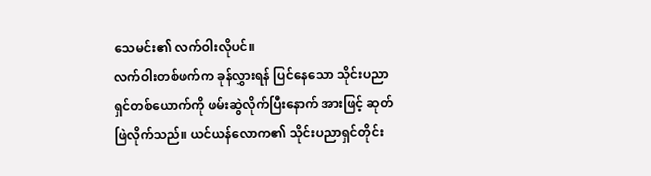သေမင်း၏ လက်ဝါးလိုပင်။
လက်ဝါးတစ်ဖက်က ခုန်လွှားရန် ပြင်နေသော သိုင်းပညာရှင်တစ်ယောက်ကို ဖမ်းဆွဲလိုက်ပြီးနောက် အားဖြင့် ဆုတ်ဖြဲလိုက်သည်။ ယင်ယန်လောက၏ သိုင်းပညာရှင်တိုင်း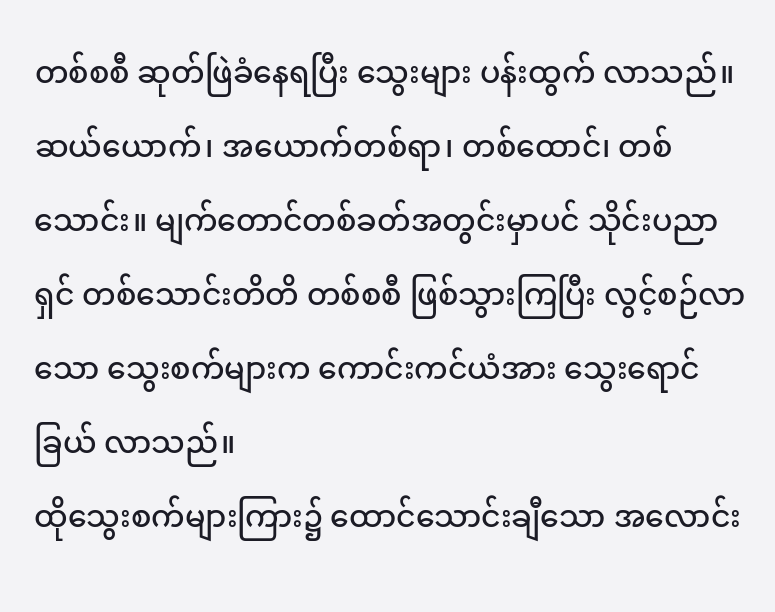တစ်စစီ ဆုတ်ဖြဲခံနေရပြီး သွေးများ ပန်းထွက် လာသည်။
ဆယ်ယောက်၊ အယောက်တစ်ရာ၊ တစ်ထောင်၊ တစ်သောင်း။ မျက်တောင်တစ်ခတ်အတွင်းမှာပင် သိုင်းပညာရှင် တစ်သောင်းတိတိ တစ်စစီ ဖြစ်သွားကြပြီး လွင့်စဉ်လာသော သွေးစက်များက ကောင်းကင်ယံအား သွေးရောင်ခြယ် လာသည်။
ထိုသွေးစက်များကြား၌ ထောင်သောင်းချီသော အလောင်း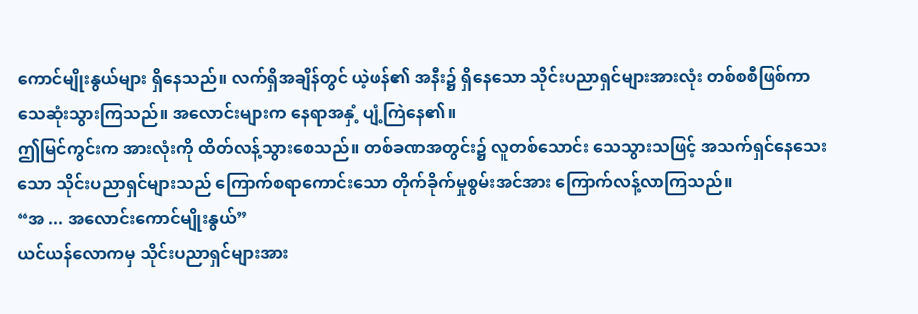ကောင်မျိုးနွယ်များ ရှိနေသည်။ လက်ရှိအချိန်တွင် ယဲ့ဖန်၏ အနီး၌ ရှိနေသော သိုင်းပညာရှင်များအားလုံး တစ်စစီဖြစ်ကာ သေဆုံးသွားကြသည်။ အလောင်းများက နေရာအနှံ့ ပျံ့ကြဲနေ၏။
ဤမြင်ကွင်းက အားလုံးကို ထိတ်လန့်သွားစေသည်။ တစ်ခဏအတွင်း၌ လူတစ်သောင်း သေသွားသဖြင့် အသက်ရှင်နေသေးသော သိုင်းပညာရှင်များသည် ကြောက်စရာကောင်းသော တိုက်ခိုက်မှုစွမ်းအင်အား ကြောက်လန့်လာကြသည်။
“အ ... အလောင်းကောင်မျိုးနွယ်”
ယင်ယန်လောကမှ သိုင်းပညာရှင်များအား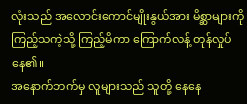လုံးသည် အလောင်းကောင်မျိုးနွယ်အား မိစ္ဆာများကို ကြည့်သကဲ့သို့ ကြည့်မိကာ ကြောက်လန့် တုန်လှုပ်နေ၏။
အနောက်ဘက်မှ လူများသည် သူတို့ နေနေ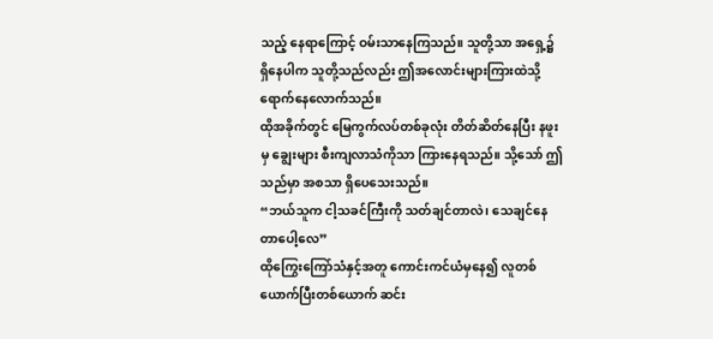သည့် နေရာကြောင့် ဝမ်းသာနေကြသည်။ သူတို့သာ အရှေ့၌ ရှိနေပါက သူတို့သည်လည်း ဤအလောင်းများကြားထဲသို့ ရောက်နေလောက်သည်။
ထိုအခိုက်တွင် မြေကွက်လပ်တစ်ခုလုံး တိတ်ဆိတ်နေပြီး နဖူးမှ ချွေးများ စီးကျလာသံကိုသာ ကြားနေရသည်။ သို့သော် ဤသည်မှာ အစသာ ရှိပေသေးသည်။
“ဘယ်သူက ငါ့သခင်ကြီးကို သတ်ချင်တာလဲ၊ သေချင်နေတာပေါ့လေ”
ထိုကြွေးကြော်သံနှင့်အတူ ကောင်းကင်ယံမှနေ၍ လူတစ်ယောက်ပြီးတစ်ယောက် ဆင်း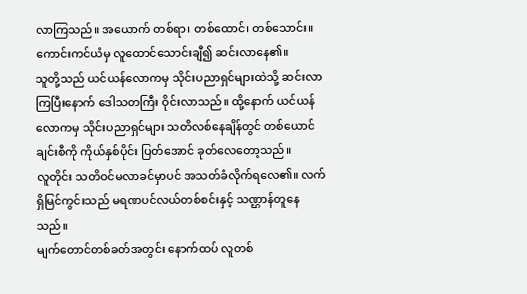လာကြသည်။ အယောက် တစ်ရာ၊ တစ်ထောင်၊ တစ်သောင်း။ ကောင်းကင်ယံမှ လူထောင်သောင်းချီ၍ ဆင်းလာနေ၏။
သူတို့သည် ယင်ယန်လောကမှ သိုင်းပညာရှင်များထဲသို့ ဆင်းလာကြပြီးနောက် ဒေါသတကြီး ဝိုင်းလာသည်။ ထို့နောက် ယင်ယန်လောကမှ သိုင်းပညာရှင်များ သတိလစ်နေချိန်တွင် တစ်ယောင်ချင်းစီကို ကိုယ်နှစ်ပိုင်း ပြတ်အောင် ခုတ်လေတော့သည်။
လူတိုင်း သတိဝင်မလာခင်မှာပင် အသတ်ခံလိုက်ရလေ၏။ လက်ရှိမြင်ကွင်းသည် မရဏပင်လယ်တစ်စင်းနှင့် သဏ္ဌာန်တူနေသည်။
မျက်တောင်တစ်ခတ်အတွင်း နောက်ထပ် လူတစ်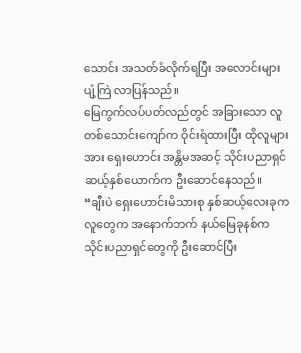သောင်း အသတ်ခံလိုက်ရပြီး အလောင်းများ ပျံ့ကြဲ လာပြန်သည်။
မြေကွက်လပ်ပတ်လည်တွင် အခြားသော လူတစ်သောင်းကျော်က ဝိုင်းရံထားပြီး ထိုလူများအား ရှေးဟောင်း အန္တိမအဆင့် သိုင်းပညာရှင် ဆယ့်နှစ်ယောက်က ဦးဆောင်နေသည်။
“ချီးပဲ ရှေးဟောင်းမိသားစု နှစ်ဆယ့်လေးခုက လူတွေက အနောက်ဘက် နယ်မြေခုနစ်က သိုင်းပညာရှင်တွေကို ဦးဆောင်ပြီး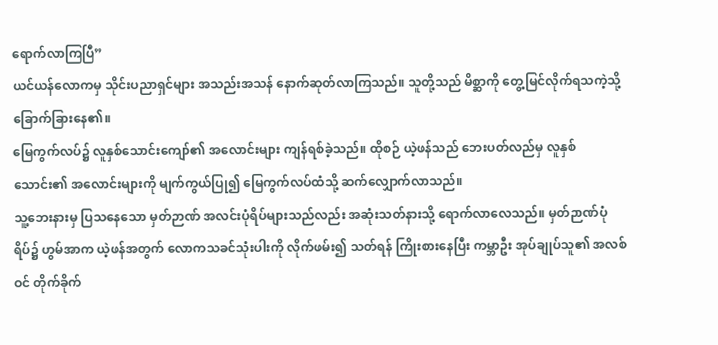ရောက်လာကြပြီ”
ယင်ယန်လောကမှ သိုင်းပညာရှင်များ အသည်းအသန် နောက်ဆုတ်လာကြသည်။ သူတို့သည် မိစ္ဆာကို တွေ့မြင်လိုက်ရသကဲ့သို့ ခြောက်ခြားနေ၏။
မြေကွက်လပ်၌ လူနှစ်သောင်းကျော်၏ အလောင်းများ ကျန်ရစ်ခဲ့သည်။ ထိုစဉ် ယဲ့ဖန်သည် ဘေးပတ်လည်မှ လူနှစ်သောင်း၏ အလောင်းများကို မျက်ကွယ်ပြု၍ မြေကွက်လပ်ထံသို့ ဆက်လျှောက်လာသည်။
သူ့ဘေးနားမှ ပြသနေသော မှတ်ဉာဏ် အလင်းပုံရိပ်များသည်လည်း အဆုံးသတ်နားသို့ ရောက်လာလေသည်။ မှတ်ဉာဏ်ပုံရိပ်၌ ဟွမ်အာက ယဲ့ဖန်အတွက် လောကသခင်သုံးပါးကို လိုက်ဖမ်း၍ သတ်ရန် ကြိုးစားနေပြီး ကမ္ဘာဦး အုပ်ချုပ်သူ၏ အလစ်ဝင် တိုက်ခိုက်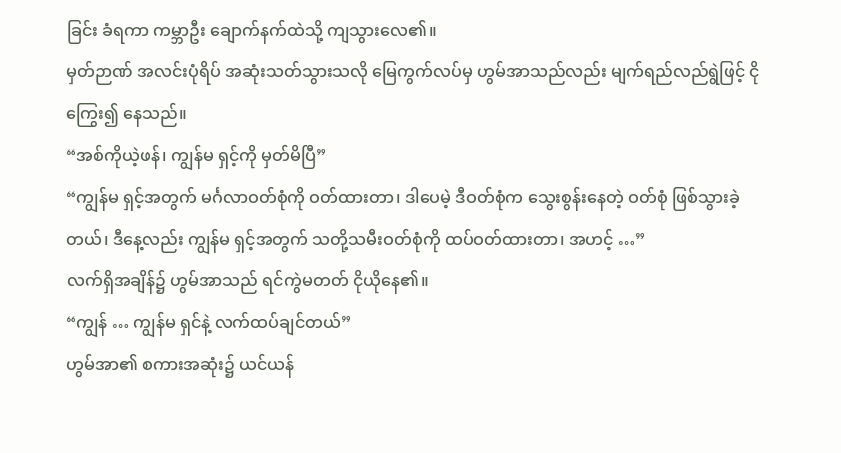ခြင်း ခံရကာ ကမ္ဘာဦး ချောက်နက်ထဲသို့ ကျသွားလေ၏။
မှတ်ဉာဏ် အလင်းပုံရိပ် အဆုံးသတ်သွားသလို မြေကွက်လပ်မှ ဟွမ်အာသည်လည်း မျက်ရည်လည်ရွဲဖြင့် ငိုကြွေး၍ နေသည်။
“အစ်ကိုယဲ့ဖန်၊ ကျွန်မ ရှင့်ကို မှတ်မိပြီ”
“ကျွန်မ ရှင့်အတွက် မင်္ဂလာဝတ်စုံကို ဝတ်ထားတာ၊ ဒါပေမဲ့ ဒီဝတ်စုံက သွေးစွန်းနေတဲ့ ဝတ်စုံ ဖြစ်သွားခဲ့တယ်၊ ဒီနေ့လည်း ကျွန်မ ရှင့်အတွက် သတို့သမီးဝတ်စုံကို ထပ်ဝတ်ထားတာ၊ အဟင့် …”
လက်ရှိအချိန်၌ ဟွမ်အာသည် ရင်ကွဲမတတ် ငိုယိုနေ၏။
“ကျွန် … ကျွန်မ ရှင်နဲ့ လက်ထပ်ချင်တယ်”
ဟွမ်အာ၏ စကားအဆုံး၌ ယင်ယန်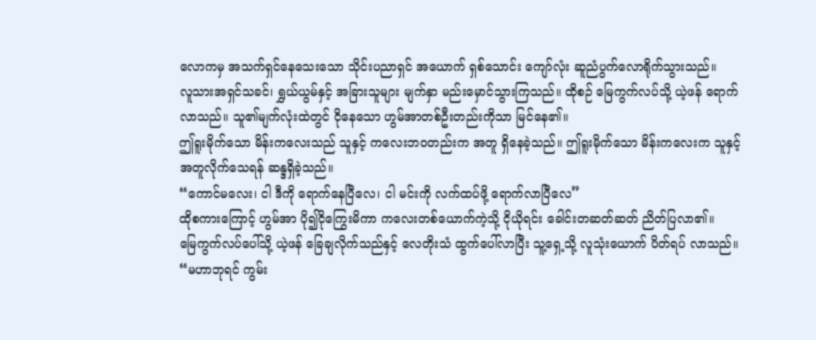လောကမှ အသက်ရှင်နေသေးသော သိုင်းပညာရှင် အယောက် ရှစ်သောင်း ကျော်လုံး ဆူညံပွက်လောရိုက်သွားသည်။
လူသားအရှင်သခင်၊ ရွှယ်ယွမ်နှင့် အခြားသူများ မျက်နှာ မည်းမှောင်သွားကြသည်။ ထိုစဉ် မြေကွက်လပ်သို့ ယဲ့ဖန် ရောက်လာသည်။ သူ၏မျက်လုံးထဲတွင် ငိုနေသော ဟွမ်အာတစ်ဦးတည်းကိုသာ မြင်နေ၏။
ဤရူးမိုက်သော မိန်းကလေးသည် သူနှင့် ကလေးဘဝတည်းက အတူ ရှိနေခဲ့သည်။ ဤရူးမိုက်သော မိန်းကလေးက သူနှင့် အတူလိုက်သေရန် ဆန္ဒရှိခဲ့သည်။
“ကောင်မလေး၊ ငါ ဒီကို ရောက်နေပြီလေ၊ ငါ မင်းကို လက်ထပ်ဖို့ ရောက်လာပြီလေ”
ထိုစကားကြောင့် ဟွမ်အာ ပို၍ငိုကြွေးမိကာ ကလေးတစ်ယောက်ကဲ့သို့ ငိုယိုရင်း ခေါင်းတဆတ်ဆတ် ညိတ်ပြလာ၏။
မြေကွက်လပ်ပေါ်သို့ ယဲ့ဖန် ခြေချလိုက်သည်နှင့် လေတိုးသံ ထွက်ပေါ်လာပြီး သူ့ရှေ့သို့ လူသုံးယောက် ပိတ်ရပ် လာသည်။
“မဟာဘုရင် ကွမ်း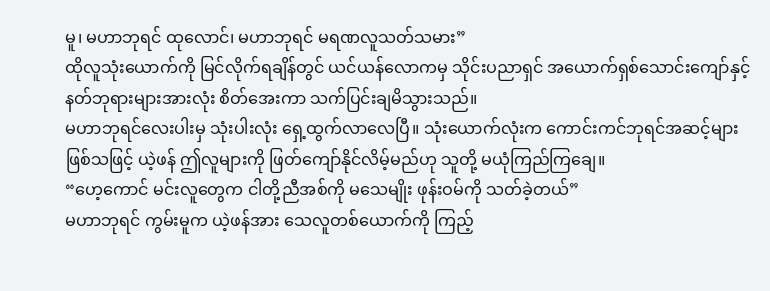မူ၊ မဟာဘုရင် ထုလောင်၊ မဟာဘုရင် မရဏလူသတ်သမား”
ထိုလူသုံးယောက်ကို မြင်လိုက်ရချိန်တွင် ယင်ယန်လောကမှ သိုင်းပညာရှင် အယောက်ရှစ်သောင်းကျော်နှင့် နတ်ဘုရားများအားလုံး စိတ်အေးကာ သက်ပြင်းချမိသွားသည်။
မဟာဘုရင်လေးပါးမှ သုံးပါးလုံး ရှေ့ထွက်လာလေပြီ။ သုံးယောက်လုံးက ကောင်းကင်ဘုရင်အဆင့်များ ဖြစ်သဖြင့် ယဲ့ဖန် ဤလူများကို ဖြတ်ကျော်နိုင်လိမ့်မည်ဟု သူတို့ မယုံကြည်ကြချေ။
“ဟေ့ကောင် မင်းလူတွေက ငါတို့ညီအစ်ကို မသေမျိုး ဖုန်းဝမ်ကို သတ်ခဲ့တယ်”
မဟာဘုရင် ကွမ်းမူက ယဲ့ဖန်အား သေလူတစ်ယောက်ကို ကြည့်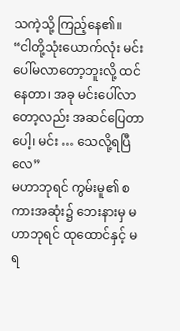သကဲ့သို့ ကြည့်နေ၏။
“ငါတို့သုံးယောက်လုံး မင်း ပေါ်မလာတော့ဘူးလို့ ထင်နေတာ၊ အခု မင်းပေါ်လာတော့လည်း အဆင်ပြေတာပေါ့၊ မင်း … သေလို့ရပြီလေ”
မဟာဘုရင် ကွမ်းမူ၏ စကားအဆုံး၌ ဘေးနားမှ မဟာဘုရင် ထုထောင်နှင့် မရ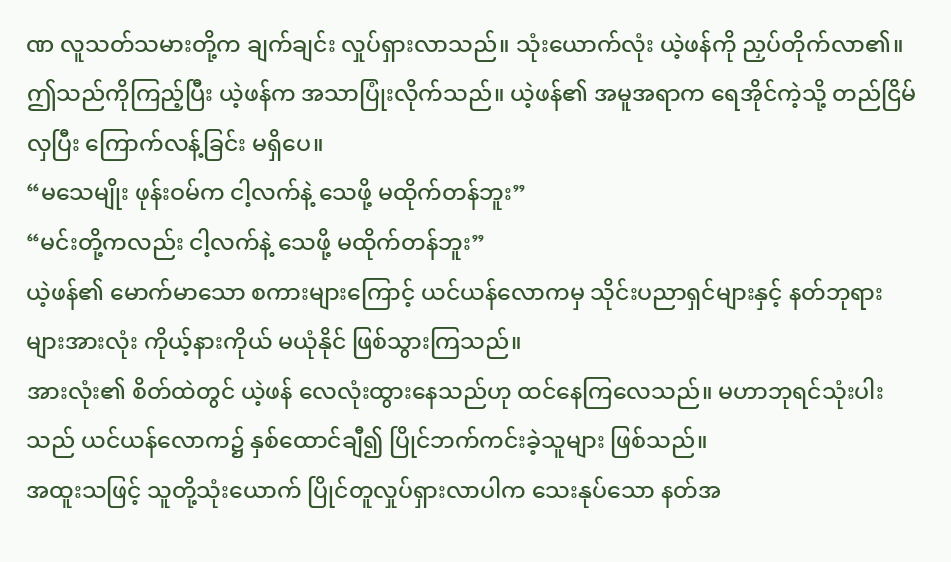ဏ လူသတ်သမားတို့က ချက်ချင်း လှုပ်ရှားလာသည်။ သုံးယောက်လုံး ယဲ့ဖန်ကို ညှပ်တိုက်လာ၏။
ဤသည်ကိုကြည့်ပြီး ယဲ့ဖန်က အသာပြုံးလိုက်သည်။ ယဲ့ဖန်၏ အမူအရာက ရေအိုင်ကဲ့သို့ တည်ငြိမ်လှပြီး ကြောက်လန့်ခြင်း မရှိပေ။
“မသေမျိုး ဖုန်းဝမ်က ငါ့လက်နဲ့ သေဖို့ မထိုက်တန်ဘူး”
“မင်းတို့ကလည်း ငါ့လက်နဲ့ သေဖို့ မထိုက်တန်ဘူး”
ယဲ့ဖန်၏ မောက်မာသော စကားများကြောင့် ယင်ယန်လောကမှ သိုင်းပညာရှင်များနှင့် နတ်ဘုရားများအားလုံး ကိုယ့်နားကိုယ် မယုံနိုင် ဖြစ်သွားကြသည်။
အားလုံး၏ စိတ်ထဲတွင် ယဲ့ဖန် လေလုံးထွားနေသည်ဟု ထင်နေကြလေသည်။ မဟာဘုရင်သုံးပါးသည် ယင်ယန်လောက၌ နှစ်ထောင်ချီ၍ ပြိုင်ဘက်ကင်းခဲ့သူများ ဖြစ်သည်။
အထူးသဖြင့် သူတို့သုံးယောက် ပြိုင်တူလှုပ်ရှားလာပါက သေးနုပ်သော နတ်အ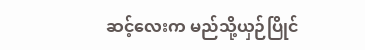ဆင့်လေးက မည်သို့ယှဉ်ပြိုင်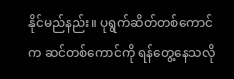နိုင်မည်နည်း။ ပုရွက်ဆိတ်တစ်ကောင်က ဆင်တစ်ကောင်ကို ရန်တွေ့နေသလို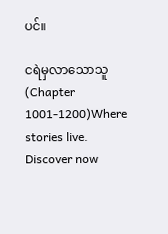ပင်။

ငရဲမှလာသောသူ (Chapter 1001-1200)Where stories live. Discover now